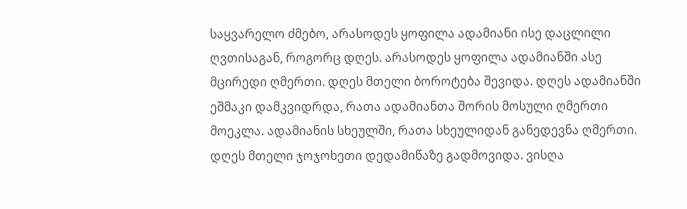საყვარელო ძმებო, არასოდეს ყოფილა ადამიანი ისე დაცლილი ღვთისაგან, როგორც დღეს. არასოდეს ყოფილა ადამიანში ასე მცირედი ღმერთი. დღეს მთელი ბოროტება შევიდა. დღეს ადამიანში ეშმაკი დამკვიდრდა, რათა ადამიანთა შორის მოსული ღმერთი მოეკლა. ადამიანის სხეულში, რათა სხეულიდან განედევნა ღმერთი. დღეს მთელი ჯოჯოხეთი დედამიწაზე გადმოვიდა. ვისღა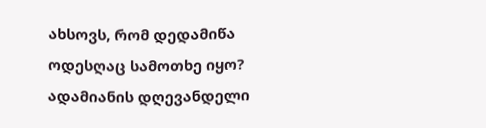ახსოვს, რომ დედამიწა ოდესღაც სამოთხე იყო?
ადამიანის დღევანდელი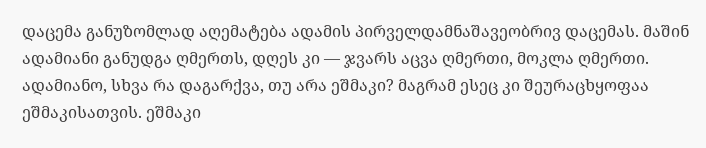დაცემა განუზომლად აღემატება ადამის პირველდამნაშავეობრივ დაცემას. მაშინ ადამიანი განუდგა ღმერთს, დღეს კი — ჯვარს აცვა ღმერთი, მოკლა ღმერთი. ადამიანო, სხვა რა დაგარქვა, თუ არა ეშმაკი? მაგრამ ესეც კი შეურაცხყოფაა ეშმაკისათვის. ეშმაკი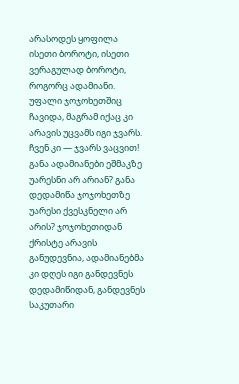არასოდეს ყოფილა ისეთი ბოროტი, ისეთი ვერაგულად ბოროტი, როგორც ადამიანი. უფალი ჯოჯოხეთშიც ჩავიდა, მაგრამ იქაც კი არავის უცვამს იგი ჯვარს. ჩვენ კი — ჯვარს ვაცვით! განა ადამიანები ეშმაკზე უარესნი არ არიან? განა დედამიწა ჯოჯოხეთზე უარესი ქვესკნელი არ არის? ჯოჯოხეთიდან ქრისტე არავის განუდევნია, ადამიანებმა კი დღეს იგი განდევნეს დედამიწიდან, განდევნეს საკუთარი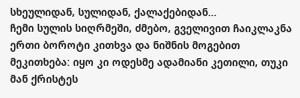სხეულიდან, სულიდან, ქალაქებიდან…
ჩემი სულის სიღრმეში, ძმებო, გველივით ჩაიკლაკნა ერთი ბოროტი კითხვა და ნიშნის მოგებით მეკითხება: იყო კი ოდესმე ადამიანი კეთილი, თუკი მან ქრისტეს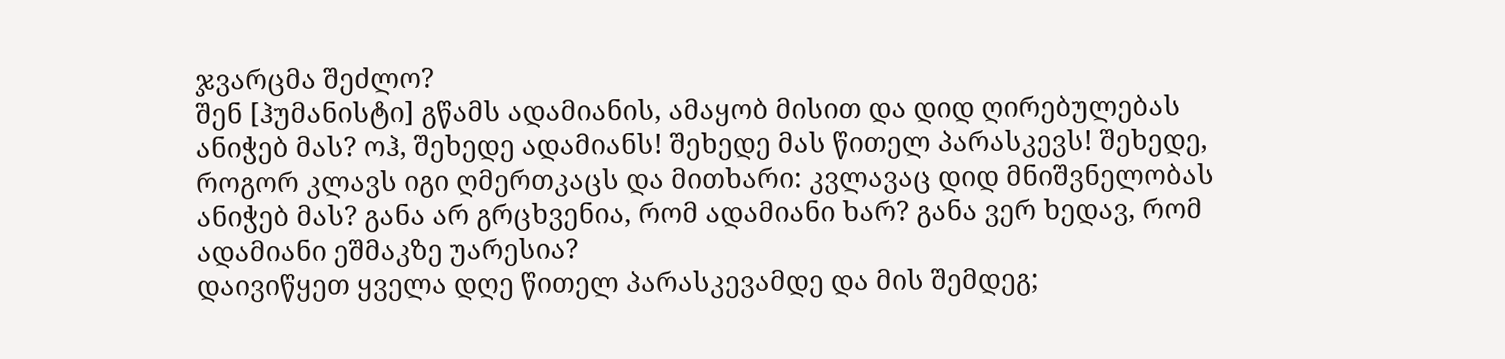ჯვარცმა შეძლო?
შენ [ჰუმანისტი] გწამს ადამიანის, ამაყობ მისით და დიდ ღირებულებას ანიჭებ მას? ოჰ, შეხედე ადამიანს! შეხედე მას წითელ პარასკევს! შეხედე, როგორ კლავს იგი ღმერთკაცს და მითხარი: კვლავაც დიდ მნიშვნელობას ანიჭებ მას? განა არ გრცხვენია, რომ ადამიანი ხარ? განა ვერ ხედავ, რომ ადამიანი ეშმაკზე უარესია?
დაივიწყეთ ყველა დღე წითელ პარასკევამდე და მის შემდეგ;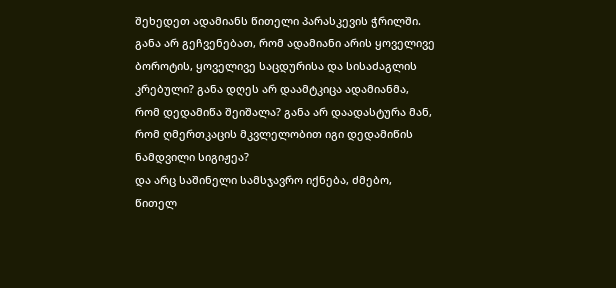შეხედეთ ადამიანს წითელი პარასკევის ჭრილში. განა არ გეჩვენებათ, რომ ადამიანი არის ყოველივე ბოროტის, ყოველივე საცდურისა და სისაძაგლის კრებული? განა დღეს არ დაამტკიცა ადამიანმა, რომ დედამიწა შეიშალა? განა არ დაადასტურა მან, რომ ღმერთკაცის მკვლელობით იგი დედამიწის ნამდვილი სიგიჟეა?
და არც საშინელი სამსჯავრო იქნება, ძმებო, წითელ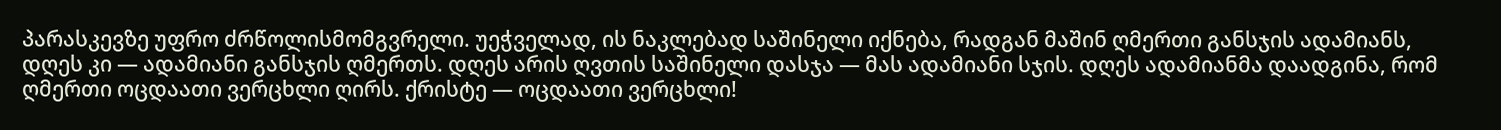პარასკევზე უფრო ძრწოლისმომგვრელი. უეჭველად, ის ნაკლებად საშინელი იქნება, რადგან მაშინ ღმერთი განსჯის ადამიანს, დღეს კი — ადამიანი განსჯის ღმერთს. დღეს არის ღვთის საშინელი დასჯა — მას ადამიანი სჯის. დღეს ადამიანმა დაადგინა, რომ ღმერთი ოცდაათი ვერცხლი ღირს. ქრისტე — ოცდაათი ვერცხლი!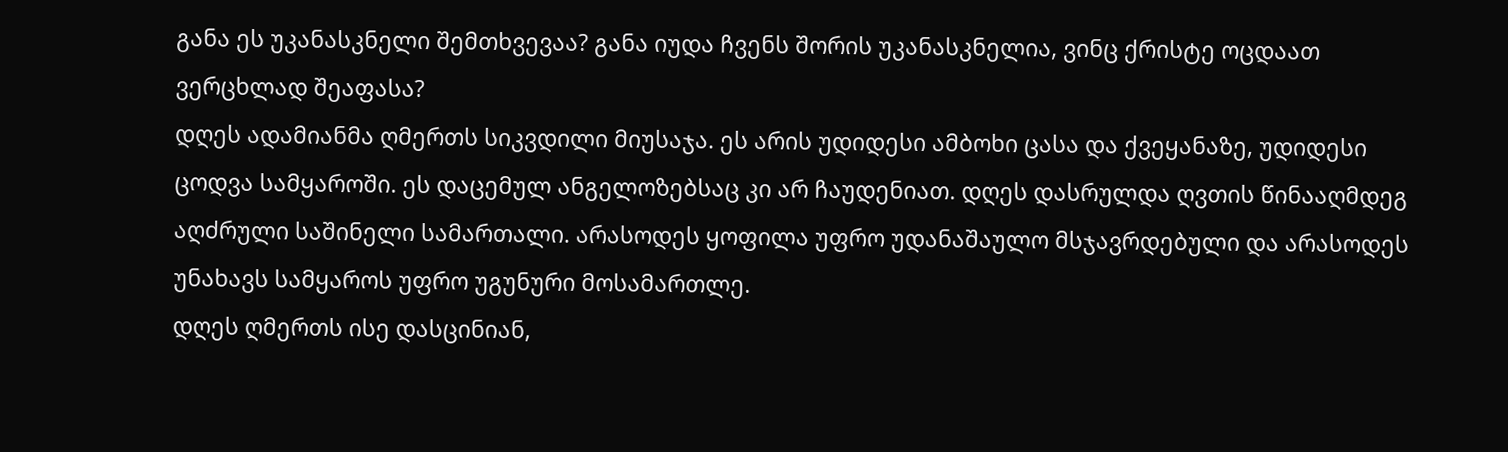განა ეს უკანასკნელი შემთხვევაა? განა იუდა ჩვენს შორის უკანასკნელია, ვინც ქრისტე ოცდაათ ვერცხლად შეაფასა?
დღეს ადამიანმა ღმერთს სიკვდილი მიუსაჯა. ეს არის უდიდესი ამბოხი ცასა და ქვეყანაზე, უდიდესი ცოდვა სამყაროში. ეს დაცემულ ანგელოზებსაც კი არ ჩაუდენიათ. დღეს დასრულდა ღვთის წინააღმდეგ აღძრული საშინელი სამართალი. არასოდეს ყოფილა უფრო უდანაშაულო მსჯავრდებული და არასოდეს უნახავს სამყაროს უფრო უგუნური მოსამართლე.
დღეს ღმერთს ისე დასცინიან,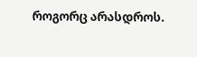როგორც არასდროს.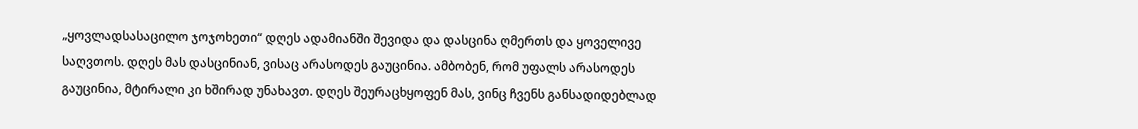„ყოვლადსასაცილო ჯოჯოხეთი“ დღეს ადამიანში შევიდა და დასცინა ღმერთს და ყოველივე საღვთოს. დღეს მას დასცინიან, ვისაც არასოდეს გაუცინია. ამბობენ, რომ უფალს არასოდეს გაუცინია, მტირალი კი ხშირად უნახავთ. დღეს შეურაცხყოფენ მას, ვინც ჩვენს განსადიდებლად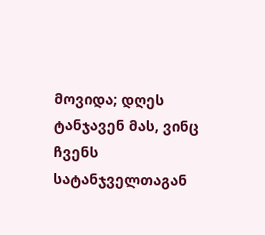მოვიდა; დღეს ტანჯავენ მას, ვინც ჩვენს სატანჯველთაგან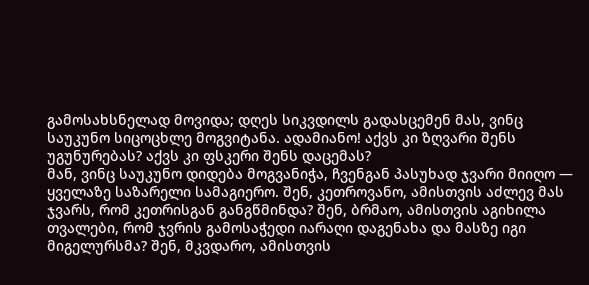გამოსახსნელად მოვიდა; დღეს სიკვდილს გადასცემენ მას, ვინც საუკუნო სიცოცხლე მოგვიტანა. ადამიანო! აქვს კი ზღვარი შენს უგუნურებას? აქვს კი ფსკერი შენს დაცემას?
მან, ვინც საუკუნო დიდება მოგვანიჭა, ჩვენგან პასუხად ჯვარი მიიღო — ყველაზე საზარელი სამაგიერო. შენ, კეთროვანო, ამისთვის აძლევ მას ჯვარს, რომ კეთრისგან განგწმინდა? შენ, ბრმაო, ამისთვის აგიხილა თვალები, რომ ჯვრის გამოსაჭედი იარაღი დაგენახა და მასზე იგი მიგელურსმა? შენ, მკვდარო, ამისთვის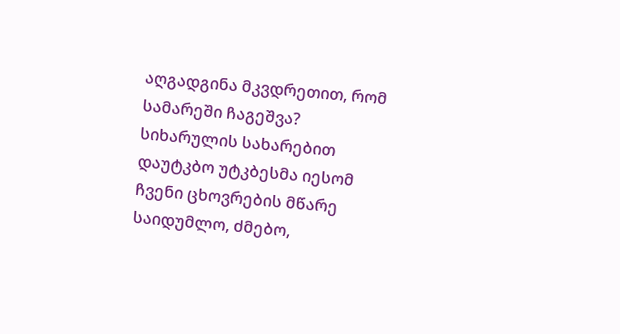აღგადგინა მკვდრეთით, რომ სამარეში ჩაგეშვა? სიხარულის სახარებით დაუტკბო უტკბესმა იესომ ჩვენი ცხოვრების მწარე საიდუმლო, ძმებო,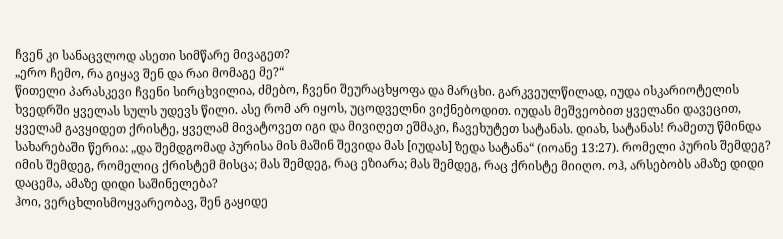ჩვენ კი სანაცვლოდ ასეთი სიმწარე მივაგეთ?
„ერო ჩემო, რა გიყავ შენ და რაი მომაგე მე?“
წითელი პარასკევი ჩვენი სირცხვილია, ძმებო, ჩვენი შეურაცხყოფა და მარცხი. გარკვეულწილად, იუდა ისკარიოტელის ხვედრში ყველას სულს უდევს წილი. ასე რომ არ იყოს, უცოდველნი ვიქნებოდით. იუდას მეშვეობით ყველანი დავეცით, ყველამ გავყიდეთ ქრისტე, ყველამ მივატოვეთ იგი და მივიღეთ ეშმაკი, ჩავეხუტეთ სატანას. დიახ, სატანას! რამეთუ წმინდა სახარებაში წერია: „და შემდგომად პურისა მის მაშინ შევიდა მას [იუდას] ზედა სატანა“ (იოანე 13:27). რომელი პურის შემდეგ? იმის შემდეგ, რომელიც ქრისტემ მისცა; მას შემდეგ, რაც ეზიარა; მას შემდეგ, რაც ქრისტე მიიღო. ოჰ, არსებობს ამაზე დიდი დაცემა, ამაზე დიდი საშინელება?
ჰოი, ვერცხლისმოყვარეობავ, შენ გაყიდე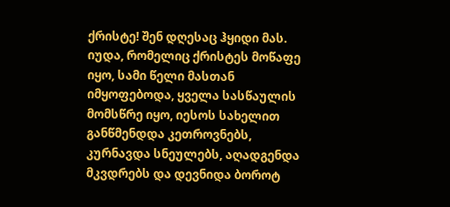ქრისტე! შენ დღესაც ჰყიდი მას. იუდა, რომელიც ქრისტეს მოწაფე იყო, სამი წელი მასთან იმყოფებოდა, ყველა სასწაულის მომსწრე იყო, იესოს სახელით განწმენდდა კეთროვნებს, კურნავდა სნეულებს, აღადგენდა მკვდრებს და დევნიდა ბოროტ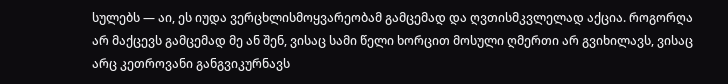სულებს — აი, ეს იუდა ვერცხლისმოყვარეობამ გამცემად და ღვთისმკვლელად აქცია. როგორღა არ მაქცევს გამცემად მე ან შენ, ვისაც სამი წელი ხორცით მოსული ღმერთი არ გვიხილავს, ვისაც არც კეთროვანი განგვიკურნავს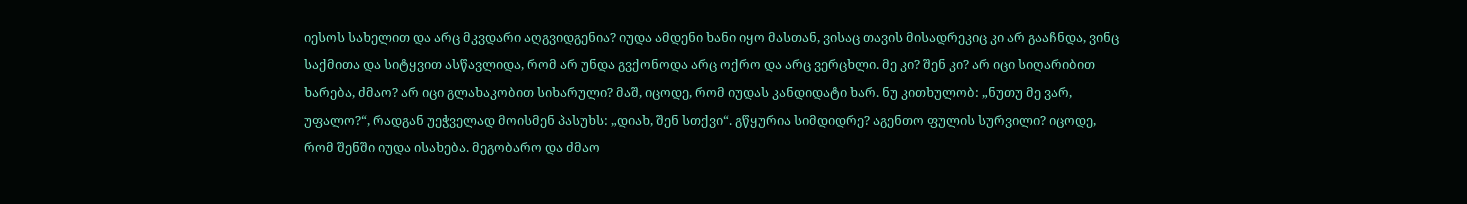იესოს სახელით და არც მკვდარი აღგვიდგენია? იუდა ამდენი ხანი იყო მასთან, ვისაც თავის მისადრეკიც კი არ გააჩნდა, ვინც საქმითა და სიტყვით ასწავლიდა, რომ არ უნდა გვქონოდა არც ოქრო და არც ვერცხლი. მე კი? შენ კი? არ იცი სიღარიბით ხარება, ძმაო? არ იცი გლახაკობით სიხარული? მაშ, იცოდე, რომ იუდას კანდიდატი ხარ. ნუ კითხულობ: „ნუთუ მე ვარ, უფალო?“, რადგან უეჭველად მოისმენ პასუხს: „დიახ, შენ სთქვი“. გწყურია სიმდიდრე? აგენთო ფულის სურვილი? იცოდე, რომ შენში იუდა ისახება. მეგობარო და ძმაო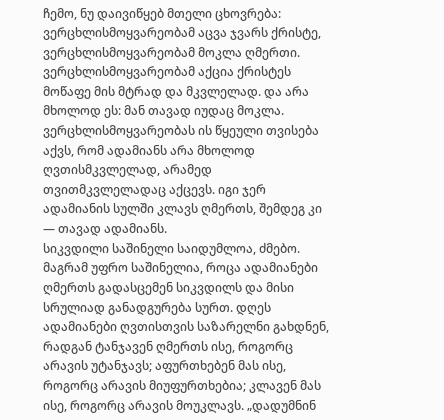ჩემო, ნუ დაივიწყებ მთელი ცხოვრება: ვერცხლისმოყვარეობამ აცვა ჯვარს ქრისტე, ვერცხლისმოყვარეობამ მოკლა ღმერთი. ვერცხლისმოყვარეობამ აქცია ქრისტეს მოწაფე მის მტრად და მკვლელად. და არა მხოლოდ ეს: მან თავად იუდაც მოკლა. ვერცხლისმოყვარეობას ის წყეული თვისება აქვს, რომ ადამიანს არა მხოლოდ ღვთისმკვლელად, არამედ თვითმკვლელადაც აქცევს. იგი ჯერ ადამიანის სულში კლავს ღმერთს, შემდეგ კი — თავად ადამიანს.
სიკვდილი საშინელი საიდუმლოა, ძმებო. მაგრამ უფრო საშინელია, როცა ადამიანები ღმერთს გადასცემენ სიკვდილს და მისი სრულიად განადგურება სურთ. დღეს ადამიანები ღვთისთვის საზარელნი გახდნენ, რადგან ტანჯავენ ღმერთს ისე, როგორც არავის უტანჯავს; აფურთხებენ მას ისე, როგორც არავის მიუფურთხებია; კლავენ მას ისე, როგორც არავის მოუკლავს. „დადუმნინ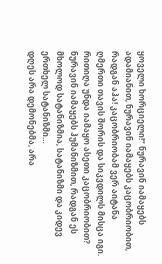ყოველი ხორციელი!“ ნურავინ იამაყებს ადამიანით, ნურავინ იამაყებს კაცობრიობით, რადგან აჰა! კაცობრიობამ ვერ აიტანა ღმერთი თავის შორის და სიკვდილს მისცა იგი. რითიღა უნდა იამაყო ასეთი კაცობრიობით? ნურავინ იამაყებს ჰუმანიზმით, რადგან ეს მხოლოდ სატანიზმია, სატანიზმი და კიდევ ერთხელ სატანიზმი…
დღეს არა დემონებმა, არა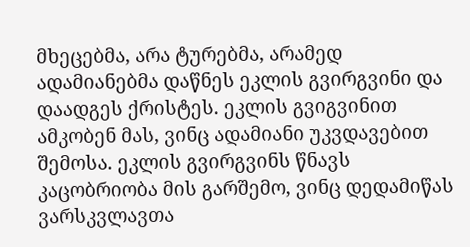მხეცებმა, არა ტურებმა, არამედ ადამიანებმა დაწნეს ეკლის გვირგვინი და დაადგეს ქრისტეს. ეკლის გვიგვინით ამკობენ მას, ვინც ადამიანი უკვდავებით შემოსა. ეკლის გვირგვინს წნავს კაცობრიობა მის გარშემო, ვინც დედამიწას ვარსკვლავთა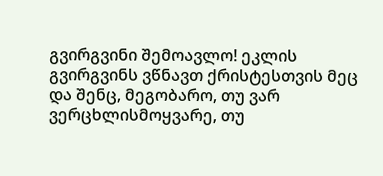გვირგვინი შემოავლო! ეკლის გვირგვინს ვწნავთ ქრისტესთვის მეც და შენც, მეგობარო, თუ ვარ ვერცხლისმოყვარე, თუ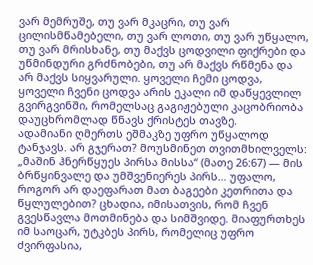ვარ მემრუშე, თუ ვარ მკაცრი, თუ ვარ ცილისმწამებელი, თუ ვარ ლოთი, თუ ვარ უწყალო, თუ ვარ მრისხანე, თუ მაქვს ცოდვილი ფიქრები და უწმინდური გრძნობები, თუ არ მაქვს რწმენა და არ მაქვს სიყვარული. ყოველი ჩემი ცოდვა, ყოველი ჩვენი ცოდვა არის ეკალი იმ დაწყევლილ გვირგვინში, რომელსაც გაგიჟებული კაცობრიობა დაუცხრომლად წნავს ქრისტეს თავზე.
ადამიანი ღმერთს ეშმაკზე უფრო უწყალოდ ტანჯავს. არ გჯერათ? მოუსმინეთ თვითმხილველს: „მაშინ ჰნერწყუეს პირსა მისსა“ (მათე 26:67) — მის ბრწყინვალე და უმშვენიერეს პირს… უფალო, როგორ არ დაეფარათ მათ ბაგეები კეთრითა და წყლულებით? ცხადია, იმისათვის, რომ ჩვენ გვესწავლა მოთმინება და სიმშვიდე. მიაფურთხეს იმ საოცარ, უტკბეს პირს, რომელიც უფრო ძვირფასია,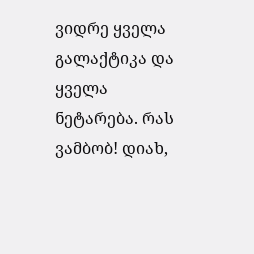ვიდრე ყველა გალაქტიკა და ყველა ნეტარება. რას ვამბობ! დიახ,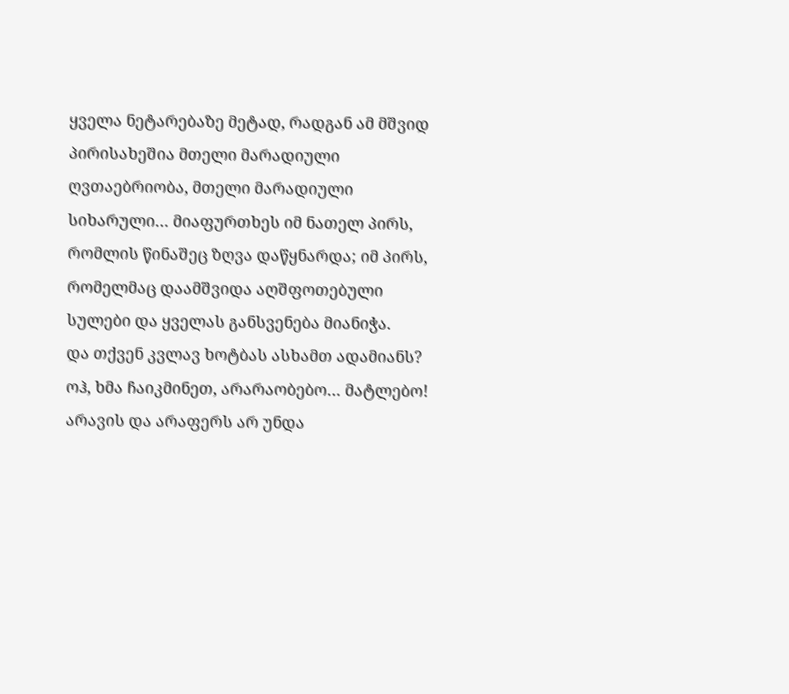ყველა ნეტარებაზე მეტად, რადგან ამ მშვიდ პირისახეშია მთელი მარადიული ღვთაებრიობა, მთელი მარადიული სიხარული… მიაფურთხეს იმ ნათელ პირს, რომლის წინაშეც ზღვა დაწყნარდა; იმ პირს, რომელმაც დაამშვიდა აღშფოთებული სულები და ყველას განსვენება მიანიჭა.
და თქვენ კვლავ ხოტბას ასხამთ ადამიანს? ოჰ, ხმა ჩაიკმინეთ, არარაობებო… მატლებო! არავის და არაფერს არ უნდა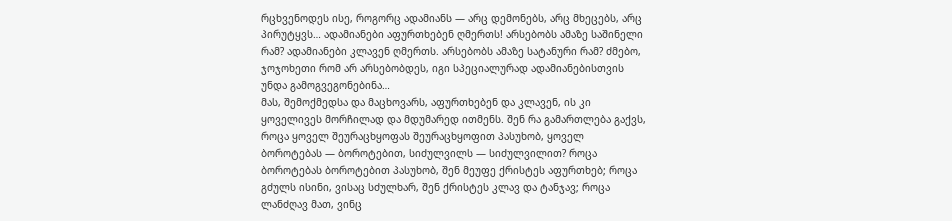რცხვენოდეს ისე, როგორც ადამიანს — არც დემონებს, არც მხეცებს, არც პირუტყვს… ადამიანები აფურთხებენ ღმერთს! არსებობს ამაზე საშინელი რამ? ადამიანები კლავენ ღმერთს. არსებობს ამაზე სატანური რამ? ძმებო, ჯოჯოხეთი რომ არ არსებობდეს, იგი სპეციალურად ადამიანებისთვის უნდა გამოგვეგონებინა…
მას, შემოქმედსა და მაცხოვარს, აფურთხებენ და კლავენ, ის კი ყოველივეს მორჩილად და მდუმარედ ითმენს. შენ რა გამართლება გაქვს, როცა ყოველ შეურაცხყოფას შეურაცხყოფით პასუხობ, ყოველ ბოროტებას — ბოროტებით, სიძულვილს — სიძულვილით? როცა ბოროტებას ბოროტებით პასუხობ, შენ მეუფე ქრისტეს აფურთხებ; როცა გძულს ისინი, ვისაც სძულხარ, შენ ქრისტეს კლავ და ტანჯავ; როცა ლანძღავ მათ, ვინც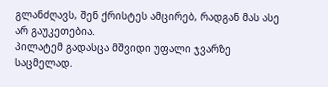გლანძღავს, შენ ქრისტეს ამცირებ, რადგან მას ასე არ გაუკეთებია.
პილატემ გადასცა მშვიდი უფალი ჯვარზე საცმელად.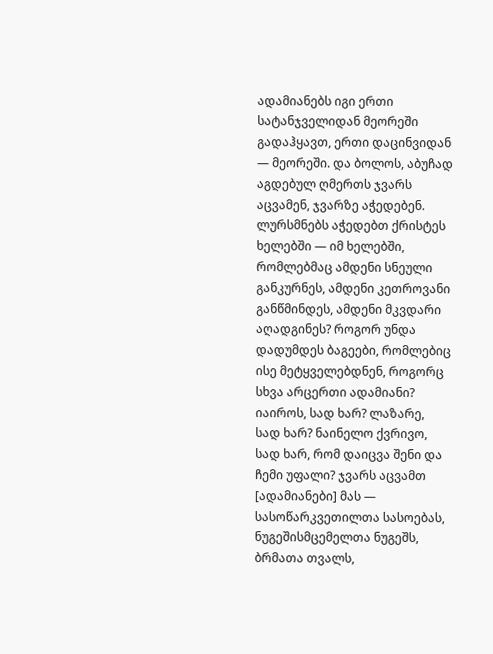ადამიანებს იგი ერთი სატანჯველიდან მეორეში გადაჰყავთ, ერთი დაცინვიდან — მეორეში. და ბოლოს, აბუჩად აგდებულ ღმერთს ჯვარს აცვამენ, ჯვარზე აჭედებენ.
ლურსმნებს აჭედებთ ქრისტეს ხელებში — იმ ხელებში, რომლებმაც ამდენი სნეული განკურნეს, ამდენი კეთროვანი განწმინდეს, ამდენი მკვდარი აღადგინეს? როგორ უნდა დადუმდეს ბაგეები, რომლებიც ისე მეტყველებდნენ, როგორც სხვა არცერთი ადამიანი? იაიროს, სად ხარ? ლაზარე, სად ხარ? ნაინელო ქვრივო, სად ხარ, რომ დაიცვა შენი და ჩემი უფალი? ჯვარს აცვამთ [ადამიანები] მას — სასოწარკვეთილთა სასოებას, ნუგეშისმცემელთა ნუგეშს, ბრმათა თვალს,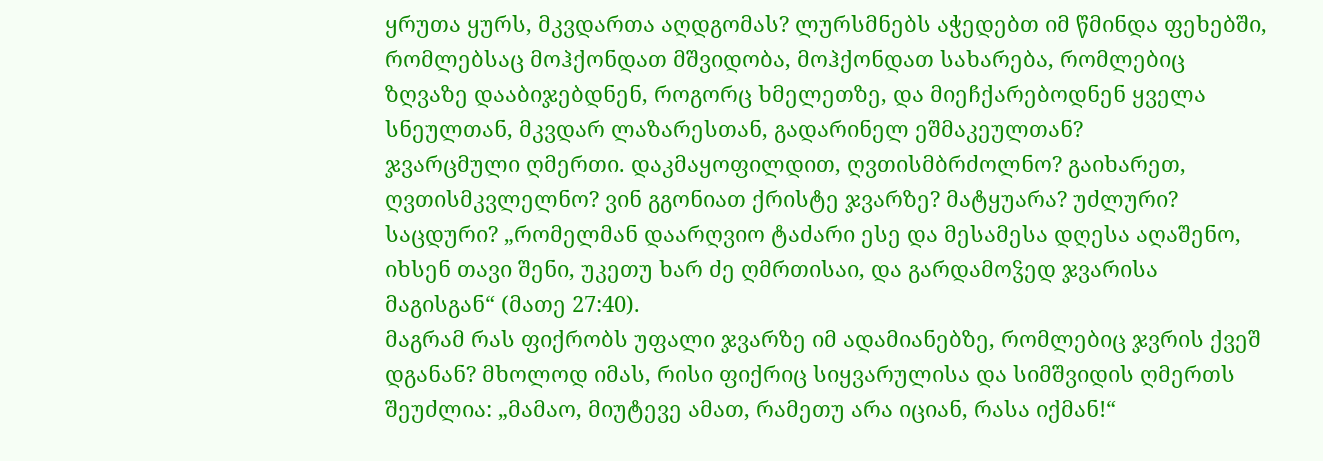ყრუთა ყურს, მკვდართა აღდგომას? ლურსმნებს აჭედებთ იმ წმინდა ფეხებში, რომლებსაც მოჰქონდათ მშვიდობა, მოჰქონდათ სახარება, რომლებიც ზღვაზე დააბიჯებდნენ, როგორც ხმელეთზე, და მიეჩქარებოდნენ ყველა სნეულთან, მკვდარ ლაზარესთან, გადარინელ ეშმაკეულთან?
ჯვარცმული ღმერთი. დაკმაყოფილდით, ღვთისმბრძოლნო? გაიხარეთ, ღვთისმკვლელნო? ვინ გგონიათ ქრისტე ჯვარზე? მატყუარა? უძლური? საცდური? „რომელმან დაარღვიო ტაძარი ესე და მესამესა დღესა აღაშენო, იხსენ თავი შენი, უკეთუ ხარ ძე ღმრთისაი, და გარდამოჴედ ჯვარისა მაგისგან“ (მათე 27:40).
მაგრამ რას ფიქრობს უფალი ჯვარზე იმ ადამიანებზე, რომლებიც ჯვრის ქვეშ დგანან? მხოლოდ იმას, რისი ფიქრიც სიყვარულისა და სიმშვიდის ღმერთს შეუძლია: „მამაო, მიუტევე ამათ, რამეთუ არა იციან, რასა იქმან!“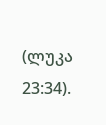(ლუკა 23:34).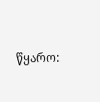წყარო: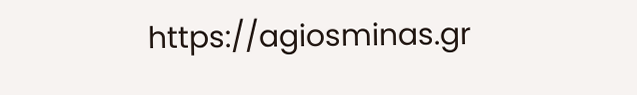https://agiosminas.gr